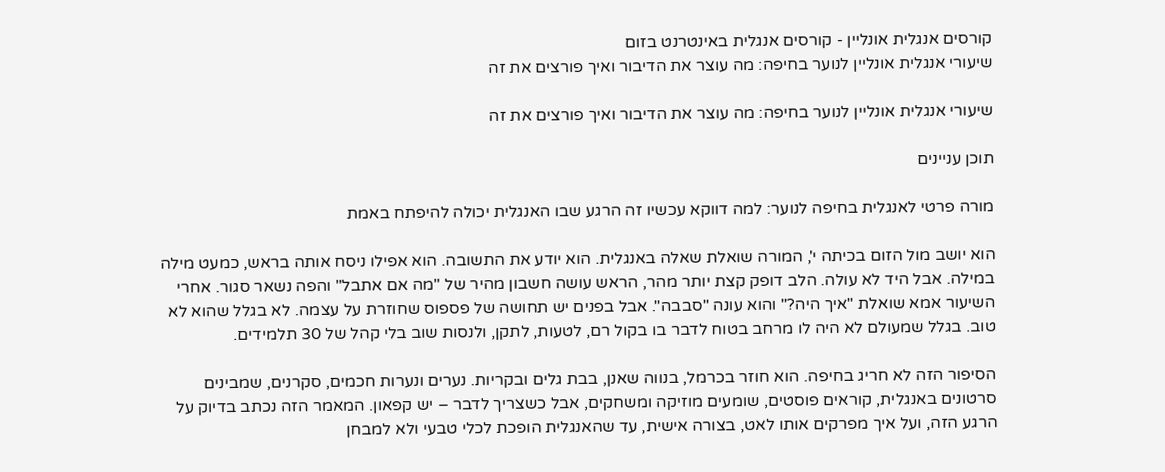קורסים אנגלית אונליין - קורסים אנגלית באינטרנט בזום
שיעורי אנגלית אונליין לנוער בחיפה: מה עוצר את הדיבור ואיך פורצים את זה

שיעורי אנגלית אונליין לנוער בחיפה: מה עוצר את הדיבור ואיך פורצים את זה

תוכן עניינים

מורה פרטי לאנגלית בחיפה לנוער: למה דווקא עכשיו זה הרגע שבו האנגלית יכולה להיפתח באמת

הוא יושב מול הזום בכיתה י', המורה שואלת שאלה באנגלית. הוא יודע את התשובה. הוא אפילו ניסח אותה בראש, כמעט מילה במילה. אבל היד לא עולה. הלב דופק קצת יותר מהר, הראש עושה חשבון מהיר של "מה אם אתבל" והפה נשאר סגור. אחרי השיעור אמא שואלת "איך היה?" והוא עונה "סבבה". אבל בפנים יש תחושה של פספוס שחוזרת על עצמה. לא בגלל שהוא לא טוב. בגלל שמעולם לא היה לו מרחב בטוח לדבר בו בקול רם, לטעות, לתקן, ולנסות שוב בלי קהל של 30 תלמידים.

הסיפור הזה לא חריג בחיפה. הוא חוזר בכרמל, בנווה שאנן, בבת גלים ובקריות. נערים ונערות חכמים, סקרנים, שמבינים סרטונים באנגלית, קוראים פוסטים, שומעים מוזיקה ומשחקים, אבל כשצריך לדבר – יש קפאון. המאמר הזה נכתב בדיוק על הרגע הזה, ועל איך מפרקים אותו לאט, בצורה אישית, עד שהאנגלית הופכת לכלי טבעי ולא למבחן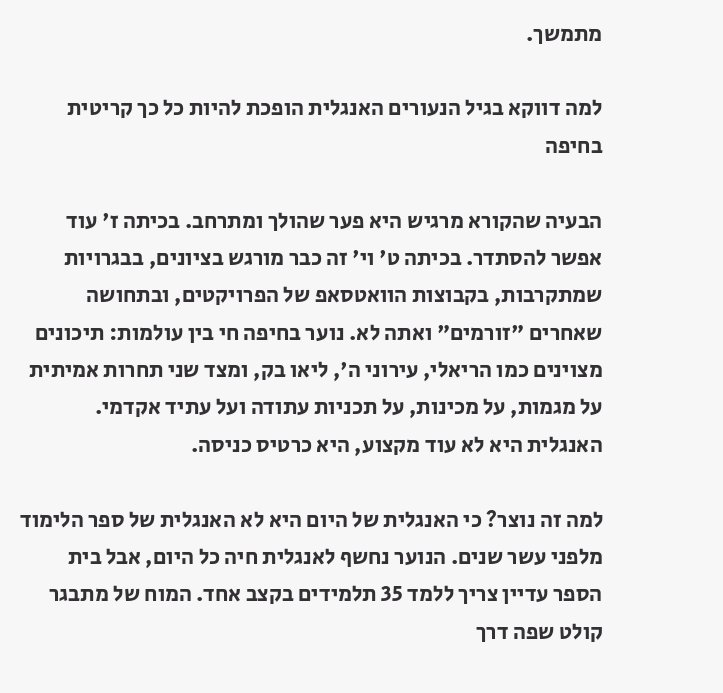מתמשך.

למה דווקא בגיל הנעורים האנגלית הופכת להיות כל כך קריטית בחיפה

הבעיה שהקורא מרגיש היא פער שהולך ומתרחב. בכיתה ז' עוד אפשר להסתדר. בכיתה ט' וי' זה כבר מורגש בציונים, בבגרויות שמתקרבות, בקבוצות הוואטסאפ של הפרויקטים, ובתחושה שאחרים "זורמים" ואתה לא. נוער בחיפה חי בין עולמות: תיכונים מצוינים כמו הריאלי, עירוני ה', ליאו בק, ומצד שני תחרות אמיתית על מגמות, על מכינות, על תכניות עתודה ועל עתיד אקדמי. האנגלית היא לא עוד מקצוע, היא כרטיס כניסה.

למה זה נוצר? כי האנגלית של היום היא לא האנגלית של ספר הלימוד מלפני עשר שנים. הנוער נחשף לאנגלית חיה כל היום, אבל בית הספר עדיין צריך ללמד 35 תלמידים בקצב אחד. המוח של מתבגר קולט שפה דרך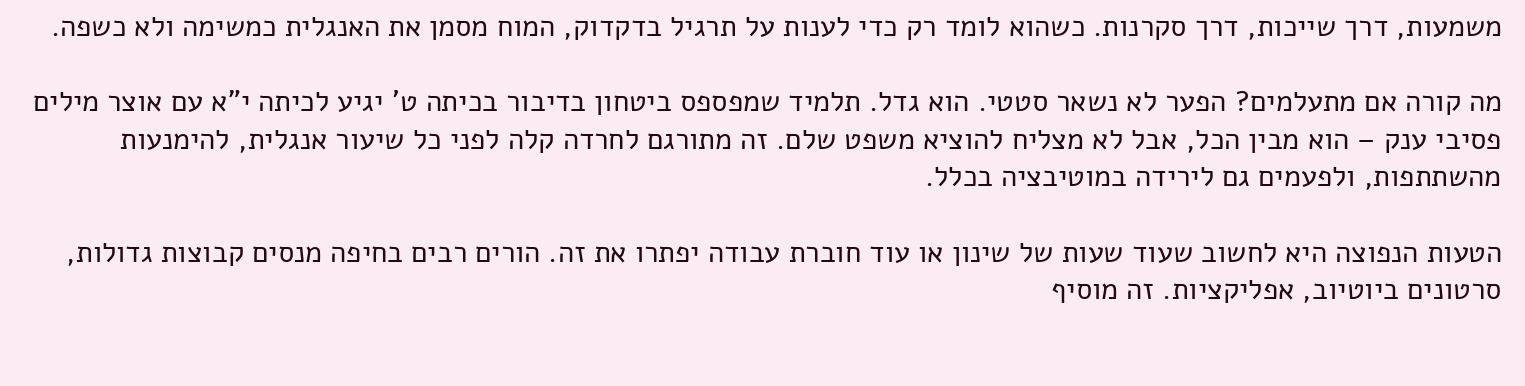משמעות, דרך שייכות, דרך סקרנות. כשהוא לומד רק כדי לענות על תרגיל בדקדוק, המוח מסמן את האנגלית כמשימה ולא כשפה.

מה קורה אם מתעלמים? הפער לא נשאר סטטי. הוא גדל. תלמיד שמפספס ביטחון בדיבור בכיתה ט' יגיע לכיתה י"א עם אוצר מילים פסיבי ענק – הוא מבין הכל, אבל לא מצליח להוציא משפט שלם. זה מתורגם לחרדה קלה לפני כל שיעור אנגלית, להימנעות מהשתתפות, ולפעמים גם לירידה במוטיבציה בכלל.

הטעות הנפוצה היא לחשוב שעוד שעות של שינון או עוד חוברת עבודה יפתרו את זה. הורים רבים בחיפה מנסים קבוצות גדולות, סרטונים ביוטיוב, אפליקציות. זה מוסיף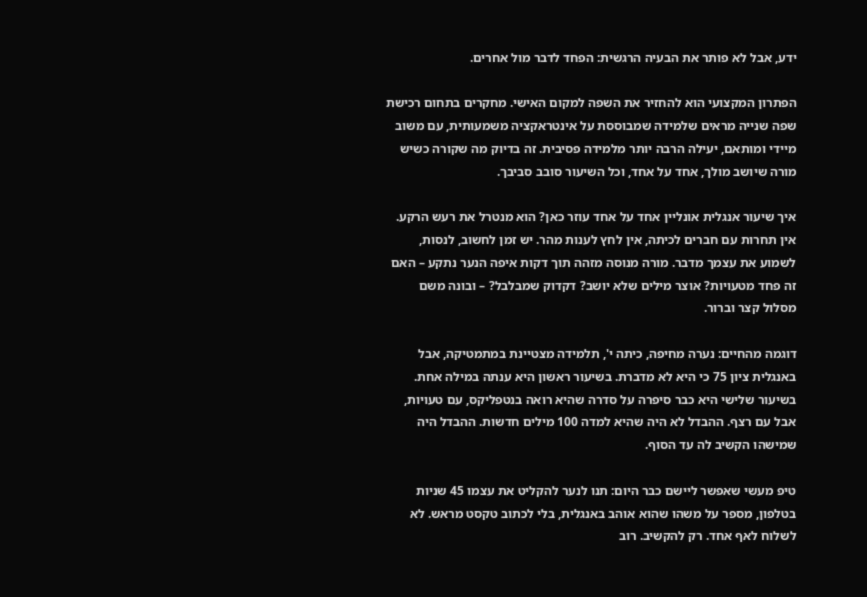ידע, אבל לא פותר את הבעיה הרגשית: הפחד לדבר מול אחרים.

הפתרון המקצועי הוא להחזיר את השפה למקום האישי. מחקרים בתחום רכישת שפה שנייה מראים שלמידה שמבוססת על אינטראקציה משמעותית, עם משוב מיידי ומותאם, יעילה הרבה יותר מלמידה פסיבית. זה בדיוק מה שקורה כשיש מורה שיושב מולך, אחד על אחד, וכל השיעור סובב סביבך.

איך שיעור אנגלית אונליין אחד על אחד עוזר כאן? הוא מנטרל את רעש הרקע. אין תחרות עם חברים לכיתה, אין לחץ לענות מהר. יש זמן לחשוב, לנסות, לשמוע את עצמך מדבר. מורה מנוסה מזהה תוך דקות איפה הנער נתקע – האם זה פחד מטעויות? אוצר מילים שלא יושב? דקדוק שמבלבל? – ובונה משם מסלול קצר וברור.

דוגמה מהחיים: נערה מחיפה, כיתה י', תלמידה מצטיינת במתמטיקה, אבל באנגלית ציון 75 כי היא לא מדברת. בשיעור ראשון היא ענתה במילה אחת. בשיעור שלישי היא כבר סיפרה על סדרה שהיא רואה בנטפליקס, עם טעויות, אבל עם רצף. ההבדל לא היה שהיא למדה 100 מילים חדשות. ההבדל היה שמישהו הקשיב לה עד הסוף.

טיפ מעשי שאפשר ליישם כבר היום: תנו לנער להקליט את עצמו 45 שניות בטלפון, מספר על משהו שהוא אוהב באנגלית, בלי לכתוב טקסט מראש. לא לשלוח לאף אחד. רק להקשיב. רוב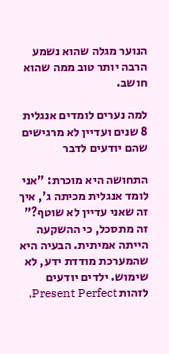הנוער מגלה שהוא נשמע הרבה יותר טוב ממה שהוא חושב.

למה נערים לומדים אנגלית 8 שנים ועדיין לא מרגישים שהם יודעים לדבר

התחושה היא מוכרת: "אני לומד אנגלית מכיתה ג', איך זה שאני עדיין לא שוטף?" זה מתסכל, כי ההשקעה הייתה אמיתית. הבעיה היא שהמערכת מודדת ידע, לא שימוש. ילדים יודעים לזהות Present Perfect,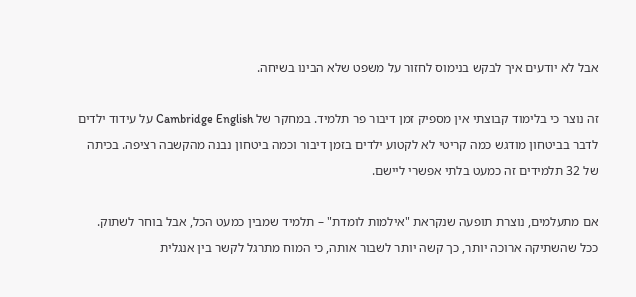אבל לא יודעים איך לבקש בנימוס לחזור על משפט שלא הבינו בשיחה.

זה נוצר כי בלימוד קבוצתי אין מספיק זמן דיבור פר תלמיד. במחקר של Cambridge English על עידוד ילדים לדבר בביטחון מודגש כמה קריטי לא לקטוע ילדים בזמן דיבור וכמה ביטחון נבנה מהקשבה רציפה. בכיתה של 32 תלמידים זה כמעט בלתי אפשרי ליישם.

אם מתעלמים, נוצרת תופעה שנקראת "אילמות לומדת" – תלמיד שמבין כמעט הכל, אבל בוחר לשתוק. ככל שהשתיקה ארוכה יותר, כך קשה יותר לשבור אותה, כי המוח מתרגל לקשר בין אנגלית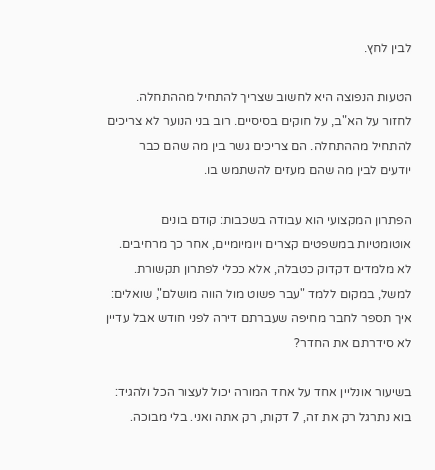לבין לחץ.

הטעות הנפוצה היא לחשוב שצריך להתחיל מההתחלה. לחזור על הא"ב, על חוקים בסיסיים. רוב בני הנוער לא צריכים להתחיל מההתחלה. הם צריכים גשר בין מה שהם כבר יודעים לבין מה שהם מעזים להשתמש בו.

הפתרון המקצועי הוא עבודה בשכבות: קודם בונים אוטומטיות במשפטים קצרים ויומיומיים, אחר כך מרחיבים. לא מלמדים דקדוק כטבלה, אלא ככלי לפתרון תקשורת. למשל, במקום ללמד "עבר פשוט מול הווה מושלם", שואלים: איך תספר לחבר מחיפה שעברתם דירה לפני חודש אבל עדיין לא סידרתם את החדר?

בשיעור אונליין אחד על אחד המורה יכול לעצור הכל ולהגיד: בוא נתרגל רק את זה, 7 דקות, רק אתה ואני. בלי מבוכה.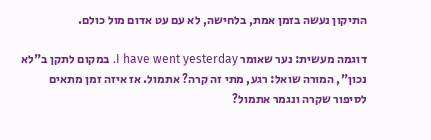התיקון נעשה בזמן אמת, בלחישה, לא עם עט אדום מול כולם.

דוגמה מעשית: נער שאומר I have went yesterday. במקום לתקן ב"לא נכון", המורה שואל: רגע, מתי זה קרה? אתמול. אז איזה זמן מתאים לסיפור שקרה ונגמר אתמול?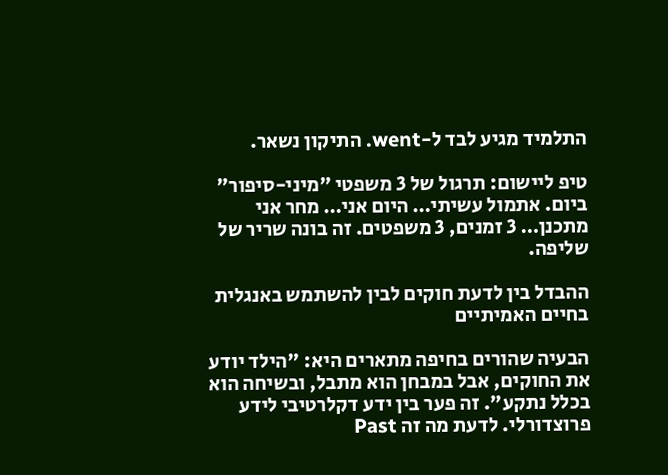התלמיד מגיע לבד ל-went. התיקון נשאר.

טיפ ליישום: תרגול של 3 משפטי "מיני-סיפור" ביום. אתמול עשיתי… היום אני… מחר אני מתכנן… 3 זמנים, 3 משפטים. זה בונה שריר של שליפה.

ההבדל בין לדעת חוקים לבין להשתמש באנגלית בחיים האמיתיים

הבעיה שהורים בחיפה מתארים היא: "הילד יודע את החוקים, אבל במבחן הוא מתבל, ובשיחה הוא בכלל נתקע". זה פער בין ידע דקלרטיבי לידע פרוצדורלי. לדעת מה זה Past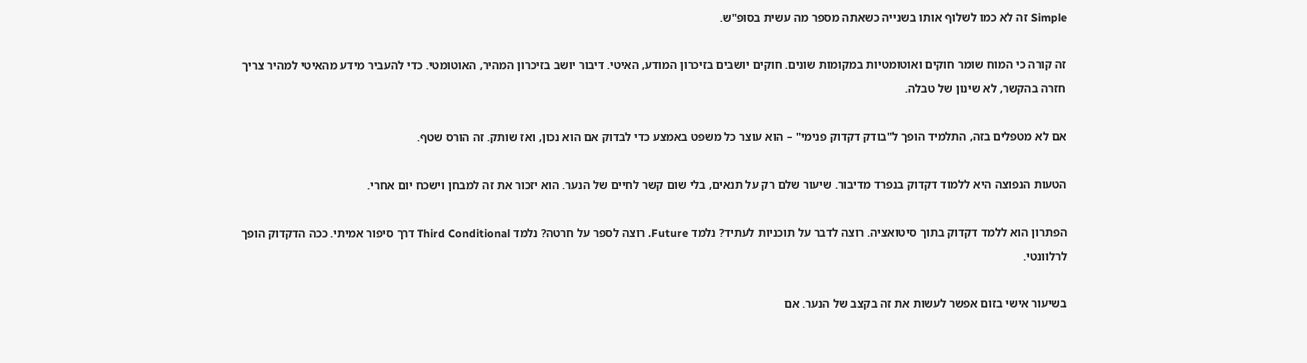Simple זה לא כמו לשלוף אותו בשנייה כשאתה מספר מה עשית בסופ"ש.

זה קורה כי המוח שומר חוקים ואוטומטיות במקומות שונים. חוקים יושבים בזיכרון המודע, האיטי. דיבור יושב בזיכרון המהיר, האוטומטי. כדי להעביר מידע מהאיטי למהיר צריך חזרה בהקשר, לא שינון של טבלה.

אם לא מטפלים בזה, התלמיד הופך ל"בודק דקדוק פנימי" – הוא עוצר כל משפט באמצע כדי לבדוק אם הוא נכון, ואז שותק. זה הורס שטף.

הטעות הנפוצה היא ללמוד דקדוק בנפרד מדיבור. שיעור שלם רק על תנאים, בלי שום קשר לחיים של הנער. הוא יזכור את זה למבחן וישכח יום אחרי.

הפתרון הוא ללמד דקדוק בתוך סיטואציה. רוצה לדבר על תוכניות לעתיד? נלמד Future. רוצה לספר על חרטה? נלמד Third Conditional דרך סיפור אמיתי. ככה הדקדוק הופך לרלוונטי.

בשיעור אישי בזום אפשר לעשות את זה בקצב של הנער. אם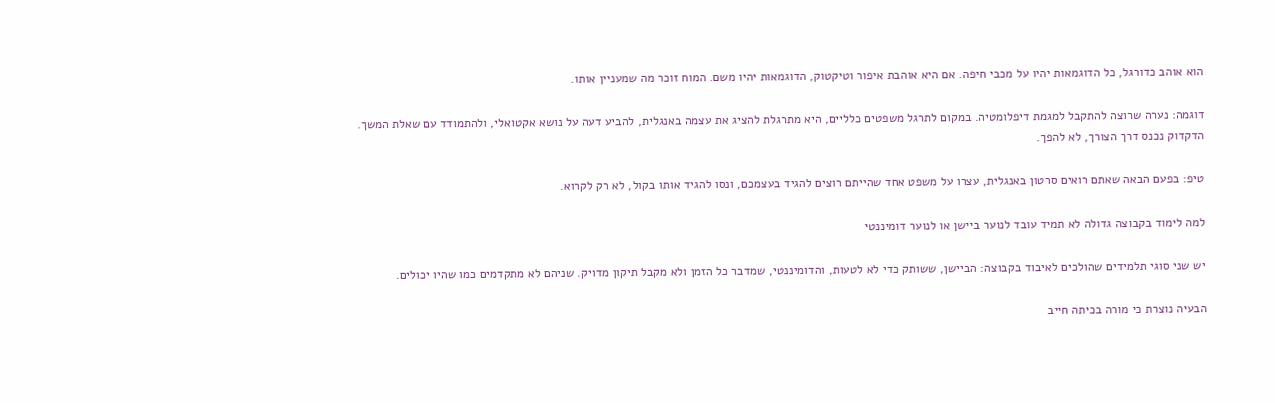הוא אוהב כדורגל, כל הדוגמאות יהיו על מכבי חיפה. אם היא אוהבת איפור וטיקטוק, הדוגמאות יהיו משם. המוח זוכר מה שמעניין אותו.

דוגמה: נערה שרוצה להתקבל למגמת דיפלומטיה. במקום לתרגל משפטים כלליים, היא מתרגלת להציג את עצמה באנגלית, להביע דעה על נושא אקטואלי, ולהתמודד עם שאלת המשך. הדקדוק נכנס דרך הצורך, לא להפך.

טיפ: בפעם הבאה שאתם רואים סרטון באנגלית, עצרו על משפט אחד שהייתם רוצים להגיד בעצמכם, ונסו להגיד אותו בקול, לא רק לקרוא.

למה לימוד בקבוצה גדולה לא תמיד עובד לנוער ביישן או לנוער דומיננטי

יש שני סוגי תלמידים שהולכים לאיבוד בקבוצה: הביישן, ששותק כדי לא לטעות, והדומיננטי, שמדבר כל הזמן ולא מקבל תיקון מדויק. שניהם לא מתקדמים כמו שהיו יכולים.

הבעיה נוצרת כי מורה בכיתה חייב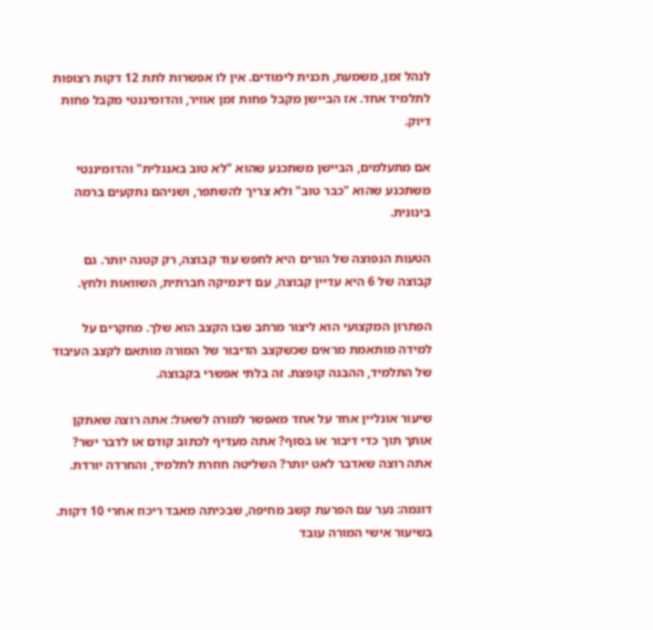לנהל זמן, משמעת, תכנית לימודים. אין לו אפשרות לתת 12 דקות רצופות לתלמיד אחד. אז הביישן מקבל פחות זמן אוויר, והדומיננטי מקבל פחות דיוק.

אם מתעלמים, הביישן משתכנע שהוא "לא טוב באנגלית" והדומיננטי משתכנע שהוא "כבר טוב" ולא צריך להשתפר, ושניהם נתקעים ברמה בינונית.

הטעות הנפוצה של הורים היא לחפש עוד קבוצה, רק קטנה יותר. גם קבוצה של 6 היא עדיין קבוצה, עם דינמיקה חברתית, השוואות ולחץ.

הפתרון המקצועי הוא ליצור מרחב שבו הקצב הוא שלך. מחקרים על למידה מותאמת מראים שכשקצב הדיבור של המורה מותאם לקצב העיבוד של התלמיד, ההבנה קופצת. זה בלתי אפשרי בקבוצה.

שיעור אונליין אחד על אחד מאפשר למורה לשאול: אתה רוצה שאתקן אותך תוך כדי דיבור או בסוף? אתה מעדיף לכתוב קודם או לדבר ישר? אתה רוצה שאדבר לאט יותר? השליטה חוזרת לתלמיד, והחרדה יורדת.

דוגמה: נער עם הפרעת קשב מחיפה, שבכיתה מאבד ריכוז אחרי 10 דקות. בשיעור אישי המורה עובד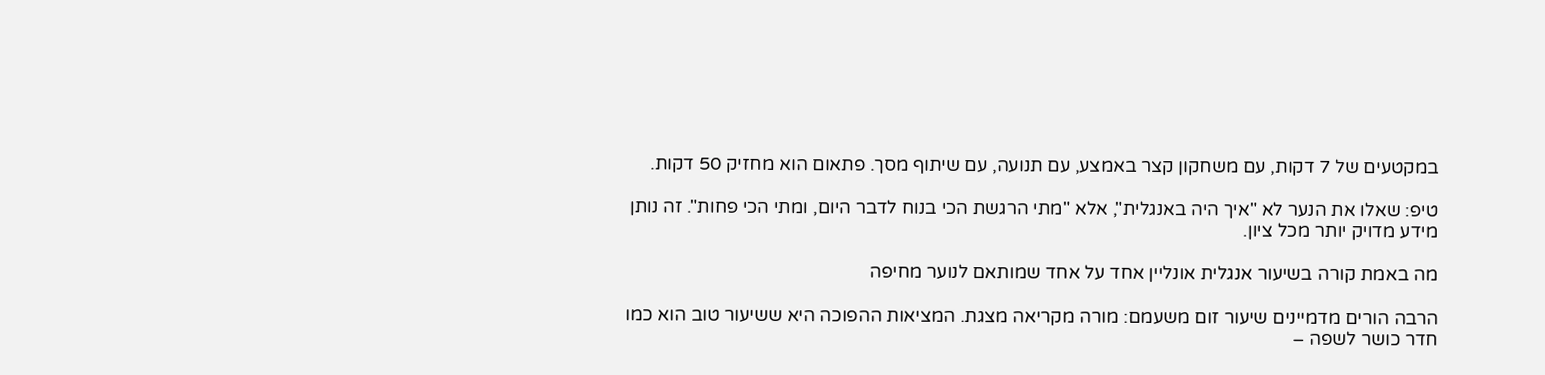במקטעים של 7 דקות, עם משחקון קצר באמצע, עם תנועה, עם שיתוף מסך. פתאום הוא מחזיק 50 דקות.

טיפ: שאלו את הנער לא "איך היה באנגלית", אלא "מתי הרגשת הכי בנוח לדבר היום, ומתי הכי פחות". זה נותן מידע מדויק יותר מכל ציון.

מה באמת קורה בשיעור אנגלית אונליין אחד על אחד שמותאם לנוער מחיפה

הרבה הורים מדמיינים שיעור זום משעמם: מורה מקריאה מצגת. המציאות ההפוכה היא ששיעור טוב הוא כמו חדר כושר לשפה –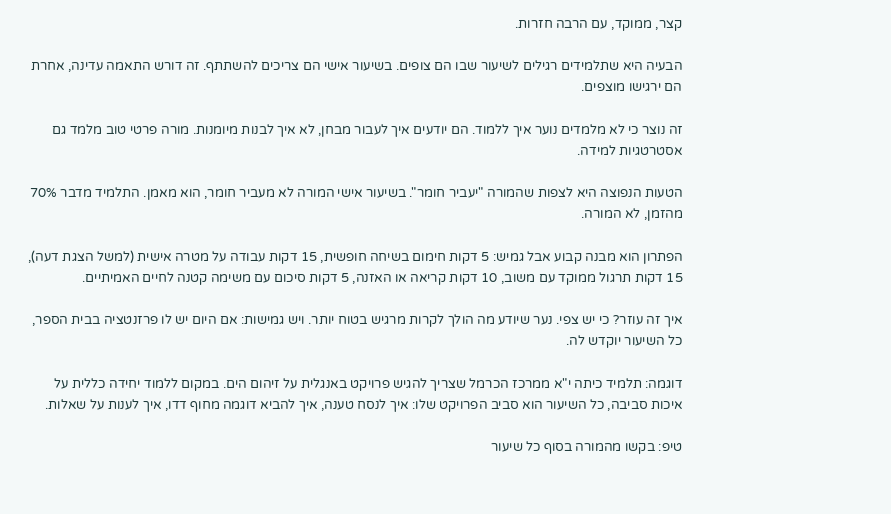קצר, ממוקד, עם הרבה חזרות.

הבעיה היא שתלמידים רגילים לשיעור שבו הם צופים. בשיעור אישי הם צריכים להשתתף. זה דורש התאמה עדינה, אחרת הם ירגישו מוצפים.

זה נוצר כי לא מלמדים נוער איך ללמוד. הם יודעים איך לעבור מבחן, לא איך לבנות מיומנות. מורה פרטי טוב מלמד גם אסטרטגיות למידה.

הטעות הנפוצה היא לצפות שהמורה "יעביר חומר". בשיעור אישי המורה לא מעביר חומר, הוא מאמן. התלמיד מדבר 70% מהזמן, לא המורה.

הפתרון הוא מבנה קבוע אבל גמיש: 5 דקות חימום בשיחה חופשית, 15 דקות עבודה על מטרה אישית (למשל הצגת דעה), 15 דקות תרגול ממוקד עם משוב, 10 דקות קריאה או האזנה, 5 דקות סיכום עם משימה קטנה לחיים האמיתיים.

איך זה עוזר? כי יש צפי. נער שיודע מה הולך לקרות מרגיש בטוח יותר. ויש גמישות: אם היום יש לו פרזנטציה בבית הספר, כל השיעור יוקדש לה.

דוגמה: תלמיד כיתה י"א ממרכז הכרמל שצריך להגיש פרויקט באנגלית על זיהום הים. במקום ללמוד יחידה כללית על איכות סביבה, כל השיעור הוא סביב הפרויקט שלו: איך לנסח טענה, איך להביא דוגמה מחוף דדו, איך לענות על שאלות.

טיפ: בקשו מהמורה בסוף כל שיעור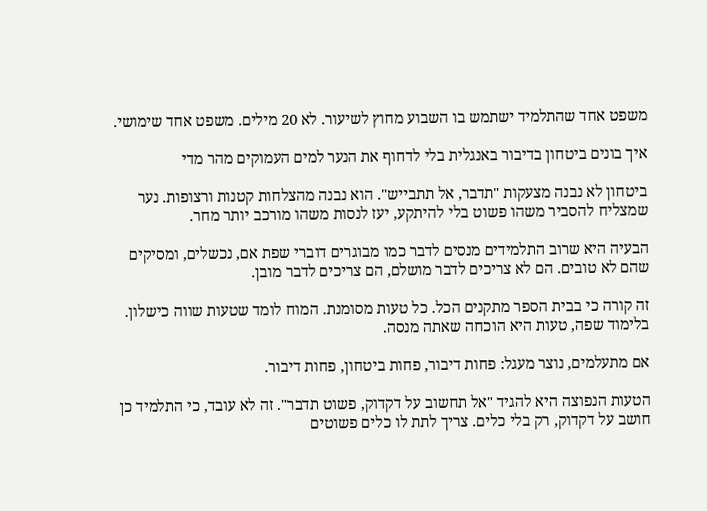משפט אחד שהתלמיד ישתמש בו השבוע מחוץ לשיעור. לא 20 מילים. משפט אחד שימושי.

איך בונים ביטחון בדיבור באנגלית בלי לדחוף את הנער למים העמוקים מהר מדי

ביטחון לא נבנה מצעקות "תדבר, אל תתבייש". הוא נבנה מהצלחות קטנות ורצופות. נער שמצליח להסביר משהו פשוט בלי להיתקע, יעז לנסות משהו מורכב יותר מחר.

הבעיה היא שרוב התלמידים מנסים לדבר כמו מבוגרים דוברי שפת אם, נכשלים, ומסיקים שהם לא טובים. הם לא צריכים לדבר מושלם, הם צריכים לדבר מובן.

זה קורה כי בבית הספר מתקנים הכל. כל טעות מסומנת. המוח לומד שטעות שווה כישלון. בלימוד שפה, טעות היא הוכחה שאתה מנסה.

אם מתעלמים, נוצר מעגל: פחות דיבור, פחות ביטחון, פחות דיבור.

הטעות הנפוצה היא להגיד "אל תחשוב על דקדוק, פשוט תדבר". זה לא עובד, כי התלמיד כן חושב על דקדוק, רק בלי כלים. צריך לתת לו כלים פשוטים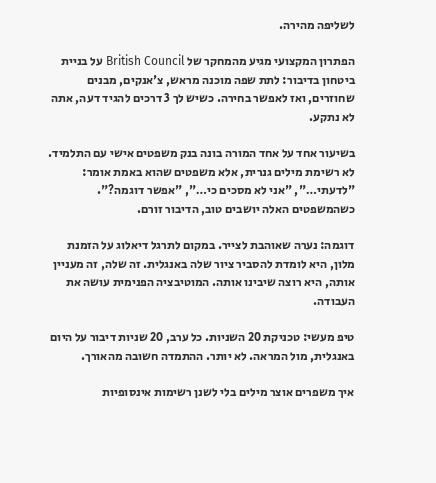לשליפה מהירה.

הפתרון המקצועי מגיע מהמחקר של British Council על בניית ביטחון בדיבור: לתת שפה מוכנה מראש, צ'אנקים, מבנים שחוזרים, ואז לאפשר בחירה. כשיש לך 3 דרכים להגיד דעה, אתה לא נתקע.

בשיעור אחד על אחד המורה בונה בנק משפטים אישי עם התלמיד. לא רשימת מילים גנרית, אלא משפטים שהוא באמת אומר: "לדעתי…", "אני לא מסכים כי…", "אפשר דוגמה?". כשהמשפטים האלה יושבים טוב, הדיבור זורם.

דוגמה: נערה שאוהבת לצייר. במקום לתרגל דיאלוג על הזמנת מלון, היא לומדת להסביר ציור שלה באנגלית. זה שלה, זה מעניין אותה, היא רוצה שיבינו אותה. המוטיבציה הפנימית עושה את העבודה.

טיפ מעשי: טכניקת 20 השניות. כל ערב, 20 שניות דיבור על היום באנגלית, מול המראה. לא יותר. ההתמדה חשובה מהאורך.

איך משפרים אוצר מילים בלי לשנן רשימות אינסופיות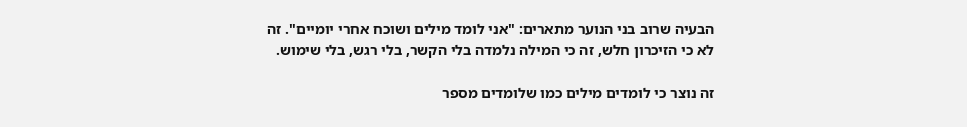הבעיה שרוב בני הנוער מתארים: "אני לומד מילים ושוכח אחרי יומיים". זה לא כי הזיכרון חלש, זה כי המילה נלמדה בלי הקשר, בלי רגש, בלי שימוש.

זה נוצר כי לומדים מילים כמו שלומדים מספר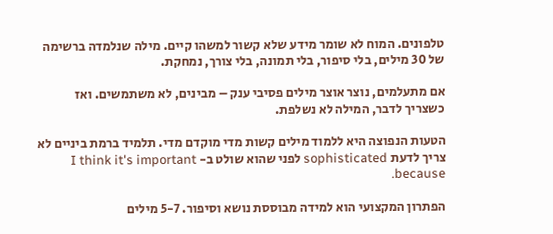טלפונים. המוח לא שומר מידע שלא קשור למשהו קיים. מילה שנלמדה ברשימה של 30 מילים, בלי סיפור, בלי תמונה, בלי צורך, נמחקת.

אם מתעלמים, נוצר אוצר מילים פסיבי ענק – מבינים, לא משתמשים. ואז כשצריך לדבר, המילה לא נשלפת.

הטעות הנפוצה היא ללמוד מילים קשות מדי מוקדם מדי. תלמיד ברמת ביניים לא צריך לדעת sophisticated לפני שהוא שולט ב- I think it's important because.

הפתרון המקצועי הוא למידה מבוססת נושא וסיפור. 5-7 מילים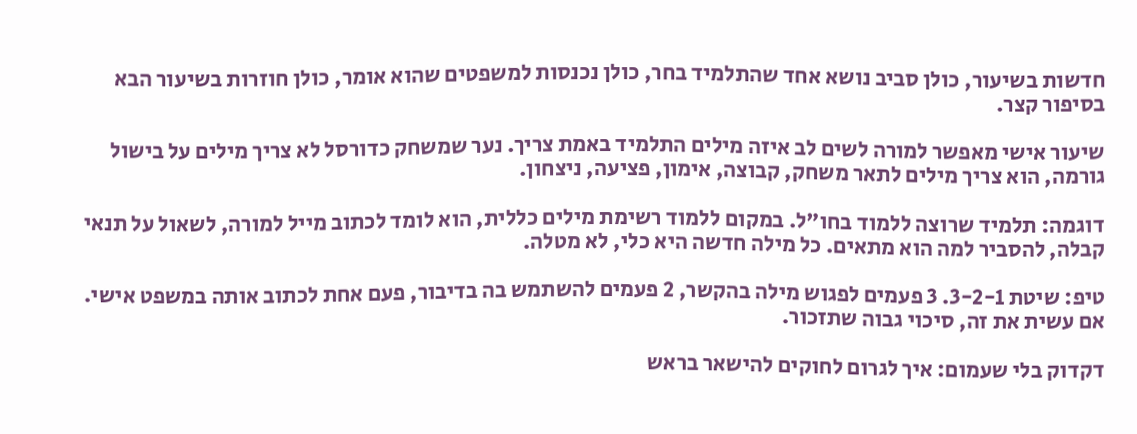חדשות בשיעור, כולן סביב נושא אחד שהתלמיד בחר, כולן נכנסות למשפטים שהוא אומר, כולן חוזרות בשיעור הבא בסיפור קצר.

שיעור אישי מאפשר למורה לשים לב איזה מילים התלמיד באמת צריך. נער שמשחק כדורסל לא צריך מילים על בישול גורמה, הוא צריך מילים לתאר משחק, קבוצה, אימון, פציעה, ניצחון.

דוגמה: תלמיד שרוצה ללמוד בחו"ל. במקום ללמוד רשימת מילים כללית, הוא לומד לכתוב מייל למורה, לשאול על תנאי קבלה, להסביר למה הוא מתאים. כל מילה חדשה היא כלי, לא מטלה.

טיפ: שיטת 3-2-1. 3 פעמים לפגוש מילה בהקשר, 2 פעמים להשתמש בה בדיבור, פעם אחת לכתוב אותה במשפט אישי. אם עשית את זה, סיכוי גבוה שתזכור.

דקדוק בלי שעמום: איך לגרום לחוקים להישאר בראש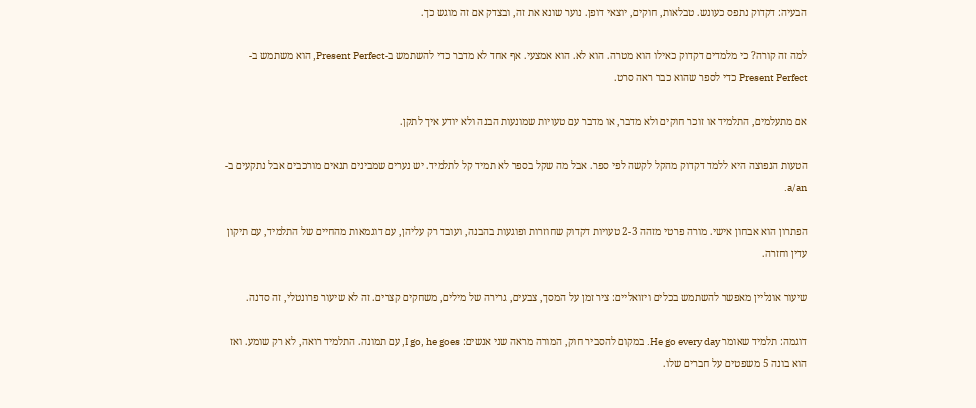הבעיה: דקדוק נתפס כעונש. טבלאות, חוקים, יוצאי דופן. נוער שונא את זה, ובצדק אם זה מוגש כך.

למה זה קורה? כי מלמדים דקדוק כאילו הוא מטרה. הוא לא. הוא אמצעי. אף אחד לא מדבר כדי להשתמש ב-Present Perfect, הוא משתמש ב-Present Perfect כדי לספר שהוא כבר ראה סרט.

אם מתעלמים, התלמיד או זוכר חוקים ולא מדבר, או מדבר עם טעויות שמונעות הבנה ולא יודע איך לתקן.

הטעות הנפוצה היא ללמד דקדוק מהקל לקשה לפי ספר. אבל מה שקל בספר לא תמיד קל לתלמיד. יש נערים שמבינים תנאים מורכבים אבל נתקעים ב-a/an.

הפתרון הוא אבחון אישי. מורה פרטי מזהה 2-3 טעויות דקדוק שחוזרות ופוגעות בהבנה, ועובד רק עליהן, עם דוגמאות מהחיים של התלמיד, עם תיקון עדין וחזרה.

שיעור אונליין מאפשר להשתמש בכלים ויזואליים: ציר זמן על המסך, צבעים, גרירה של מילים, משחקים קצרים. זה לא שיעור פרונטלי, זה סדנה.

דוגמה: תלמיד שאומר He go every day. במקום להסביר חוק, המורה מראה שני אנשים: I go, he goes, עם תמונה. התלמיד רואה, לא רק שומע. ואז הוא בונה 5 משפטים על חברים שלו.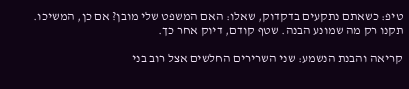טיפ: כשאתם נתקעים בדקדוק, שאלו: האם המשפט שלי מובן? אם כן, המשיכו. תקנו רק מה שמונע הבנה. שטף קודם, דיוק אחר כך.

קריאה והבנת הנשמע: שני השרירים החלשים אצל רוב בני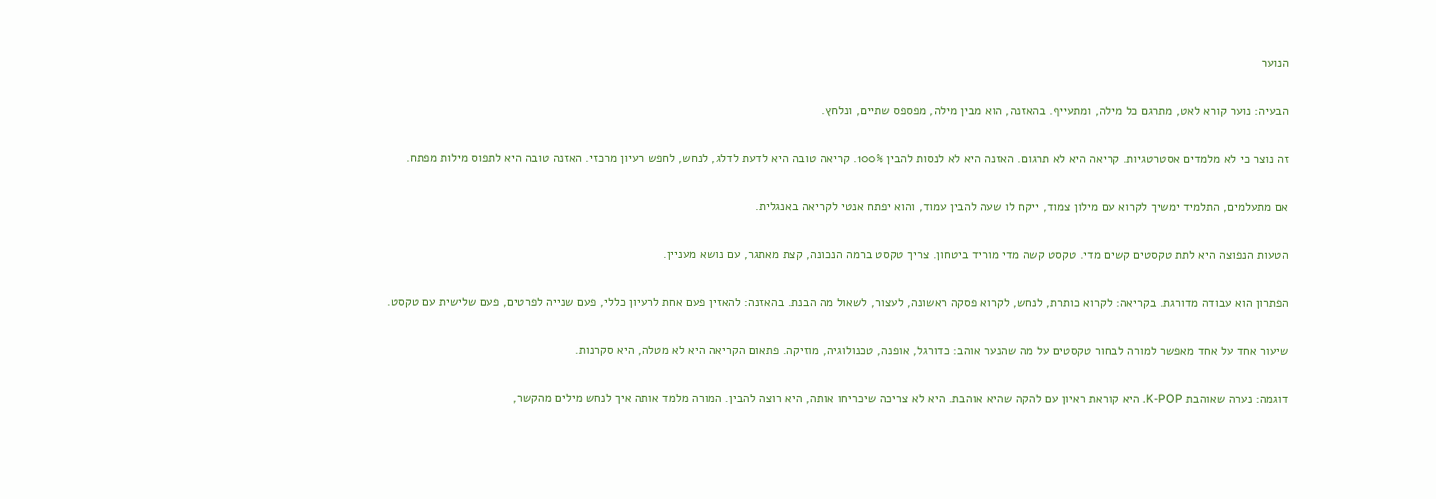הנוער

הבעיה: נוער קורא לאט, מתרגם כל מילה, ומתעייף. בהאזנה, הוא מבין מילה, מפספס שתיים, ונלחץ.

זה נוצר כי לא מלמדים אסטרטגיות. קריאה היא לא תרגום. האזנה היא לא לנסות להבין 100%. קריאה טובה היא לדעת לדלג, לנחש, לחפש רעיון מרכזי. האזנה טובה היא לתפוס מילות מפתח.

אם מתעלמים, התלמיד ימשיך לקרוא עם מילון צמוד, ייקח לו שעה להבין עמוד, והוא יפתח אנטי לקריאה באנגלית.

הטעות הנפוצה היא לתת טקסטים קשים מדי. טקסט קשה מדי מוריד ביטחון. צריך טקסט ברמה הנכונה, קצת מאתגר, עם נושא מעניין.

הפתרון הוא עבודה מדורגת. בקריאה: לקרוא כותרת, לנחש, לקרוא פסקה ראשונה, לעצור, לשאול מה הבנת. בהאזנה: להאזין פעם אחת לרעיון כללי, פעם שנייה לפרטים, פעם שלישית עם טקסט.

שיעור אחד על אחד מאפשר למורה לבחור טקסטים על מה שהנער אוהב: כדורגל, אופנה, טכנולוגיה, מוזיקה. פתאום הקריאה היא לא מטלה, היא סקרנות.

דוגמה: נערה שאוהבת K-POP. היא קוראת ראיון עם להקה שהיא אוהבת. היא לא צריכה שיכריחו אותה, היא רוצה להבין. המורה מלמד אותה איך לנחש מילים מהקשר,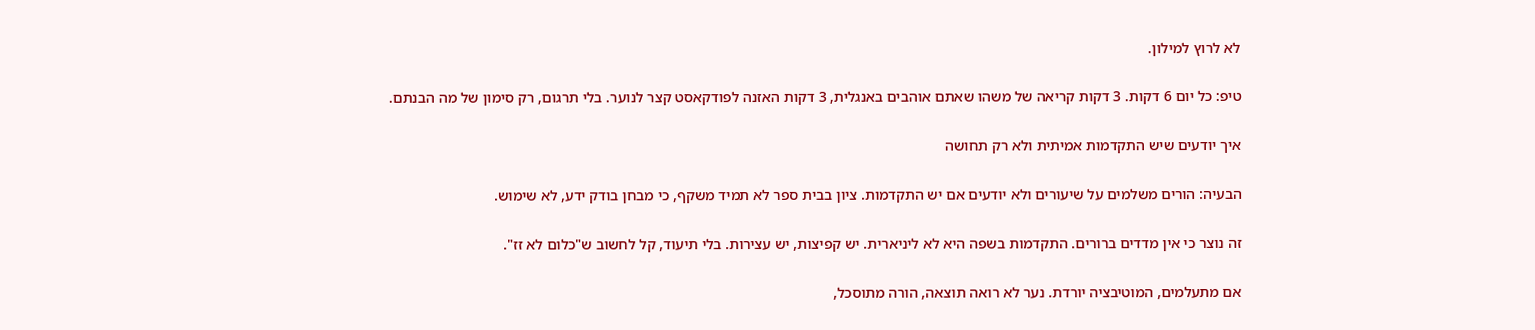לא לרוץ למילון.

טיפ: כל יום 6 דקות. 3 דקות קריאה של משהו שאתם אוהבים באנגלית, 3 דקות האזנה לפודקאסט קצר לנוער. בלי תרגום, רק סימון של מה הבנתם.

איך יודעים שיש התקדמות אמיתית ולא רק תחושה

הבעיה: הורים משלמים על שיעורים ולא יודעים אם יש התקדמות. ציון בבית ספר לא תמיד משקף, כי מבחן בודק ידע, לא שימוש.

זה נוצר כי אין מדדים ברורים. התקדמות בשפה היא לא ליניארית. יש קפיצות, יש עצירות. בלי תיעוד, קל לחשוב ש"כלום לא זז".

אם מתעלמים, המוטיבציה יורדת. נער לא רואה תוצאה, הורה מתוסכל,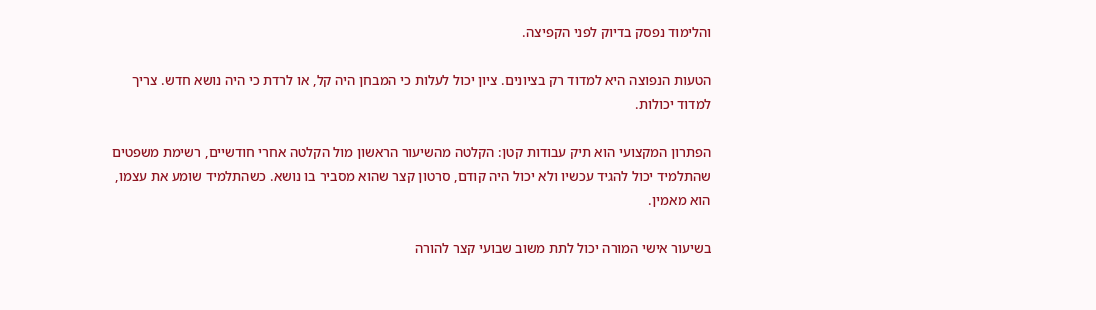והלימוד נפסק בדיוק לפני הקפיצה.

הטעות הנפוצה היא למדוד רק בציונים. ציון יכול לעלות כי המבחן היה קל, או לרדת כי היה נושא חדש. צריך למדוד יכולות.

הפתרון המקצועי הוא תיק עבודות קטן: הקלטה מהשיעור הראשון מול הקלטה אחרי חודשיים, רשימת משפטים שהתלמיד יכול להגיד עכשיו ולא יכול היה קודם, סרטון קצר שהוא מסביר בו נושא. כשהתלמיד שומע את עצמו, הוא מאמין.

בשיעור אישי המורה יכול לתת משוב שבועי קצר להורה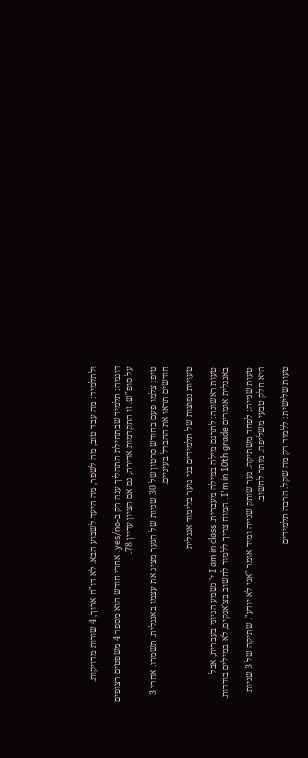ולתלמיד: מה עבד טוב, מה לשפר, מה היעד לשבוע הבא. לא דו"ח ארוך, 4 שורות מדויקות.

דוגמה: תלמיד שבתחילת התהליך ענה רק ב-yes/no. אחרי חודש הוא מספר 4 משפטים רצופים על סופ"ש. זו התקדמות אדירה, גם אם הציון עדיין 78.

טיפ: צלמו פעם בחודש סרטון של 30 שניות של הנער מציג את עצמו באנגלית. תשמרו. אחרי 3 חודשים תראו את ההבדל בעיניים.

טעויות נפוצות של תלמידים בני נוער בלימוד אנגלית

טעות ראשונה: לתרגם מילה במילה מעברית. I am in class י' נשמע הגיוני בעברית, אבל באנגלית אומרים I'm in 10th grade. המוח צריך ללמוד לחשוב בצ'אנקים, לא במילים בודדות.

טעות שנייה: לפחד משתיקה. נער שותק שנייה ומיד אומר "אני לא יודע". שתיקה של 3 שניות היא חלק טבעי משליפה. מותר לחשוב.

טעות שלישית: ללמוד רק מה שקל. הרבה תלמידים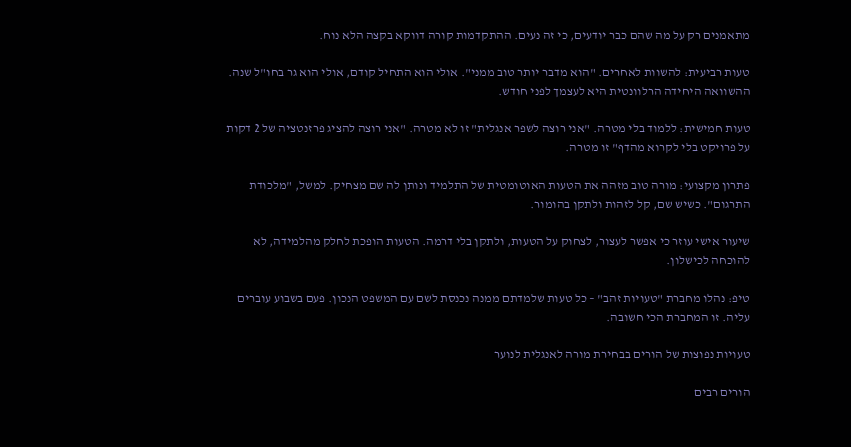מתאמנים רק על מה שהם כבר יודעים, כי זה נעים. ההתקדמות קורה דווקא בקצה הלא נוח.

טעות רביעית: להשוות לאחרים. "הוא מדבר יותר טוב ממני". אולי הוא התחיל קודם, אולי הוא גר בחו"ל שנה. ההשוואה היחידה הרלוונטית היא לעצמך לפני חודש.

טעות חמישית: ללמוד בלי מטרה. "אני רוצה לשפר אנגלית" זו לא מטרה. "אני רוצה להציג פרזנטציה של 2 דקות על פרויקט בלי לקרוא מהדף" זו מטרה.

פתרון מקצועי: מורה טוב מזהה את הטעות האוטומטית של התלמיד ונותן לה שם מצחיק. למשל, "מלכודת התרגום". כשיש שם, קל לזהות ולתקן בהומור.

שיעור אישי עוזר כי אפשר לעצור, לצחוק על הטעות, ולתקן בלי דרמה. הטעות הופכת לחלק מהלמידה, לא להוכחה לכישלון.

טיפ: נהלו מחברת "טעויות זהב" – כל טעות שלמדתם ממנה נכנסת לשם עם המשפט הנכון. פעם בשבוע עוברים עליה. זו המחברת הכי חשובה.

טעויות נפוצות של הורים בבחירת מורה לאנגלית לנוער

הורים רבים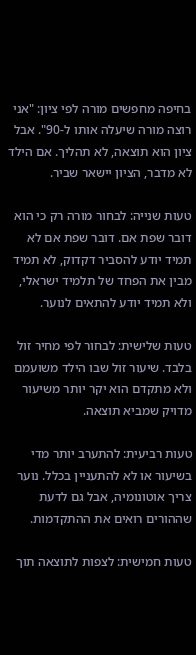בחיפה מחפשים מורה לפי ציון: "אני רוצה מורה שיעלה אותו ל-90". אבל ציון הוא תוצאה, לא תהליך. אם הילד לא מדבר, הציון יישאר שביר.

טעות שנייה: לבחור מורה רק כי הוא דובר שפת אם. דובר שפת אם לא תמיד יודע להסביר דקדוק, לא תמיד מבין את הפחד של תלמיד ישראלי, ולא תמיד יודע להתאים לנוער.

טעות שלישית: לבחור לפי מחיר זול בלבד. שיעור זול שבו הילד משועמם ולא מתקדם הוא יקר יותר משיעור מדויק שמביא תוצאה.

טעות רביעית: להתערב יותר מדי בשיעור או לא להתעניין בכלל. נוער צריך אוטונומיה, אבל גם לדעת שההורים רואים את ההתקדמות.

טעות חמישית: לצפות לתוצאה תוך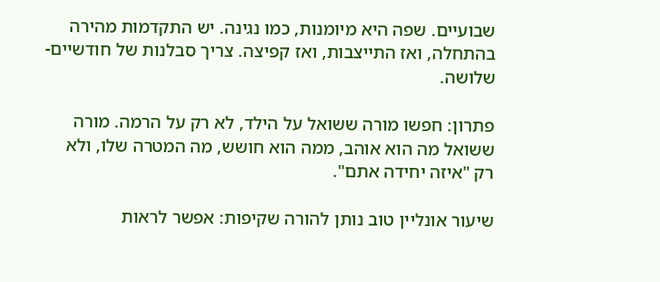שבועיים. שפה היא מיומנות, כמו נגינה. יש התקדמות מהירה בהתחלה, ואז התייצבות, ואז קפיצה. צריך סבלנות של חודשיים-שלושה.

פתרון: חפשו מורה ששואל על הילד, לא רק על הרמה. מורה ששואל מה הוא אוהב, ממה הוא חושש, מה המטרה שלו, ולא רק "איזה יחידה אתם".

שיעור אונליין טוב נותן להורה שקיפות: אפשר לראות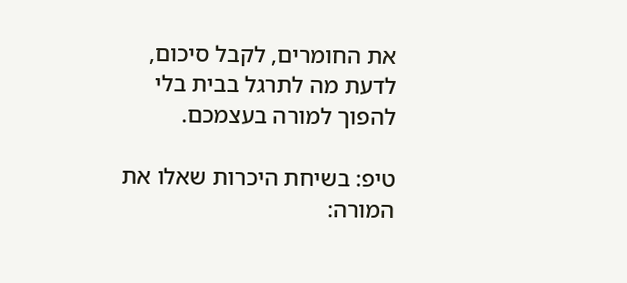את החומרים, לקבל סיכום, לדעת מה לתרגל בבית בלי להפוך למורה בעצמכם.

טיפ: בשיחת היכרות שאלו את המורה: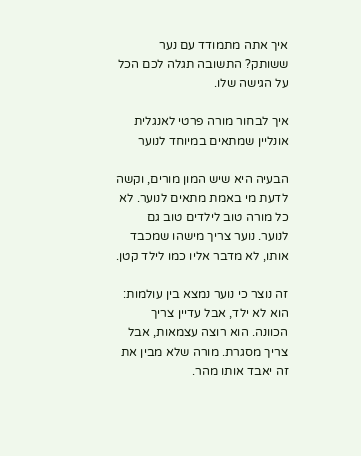איך אתה מתמודד עם נער ששותק? התשובה תגלה לכם הכל על הגישה שלו.

איך לבחור מורה פרטי לאנגלית אונליין שמתאים במיוחד לנוער

הבעיה היא שיש המון מורים, וקשה לדעת מי באמת מתאים לנוער. לא כל מורה טוב לילדים טוב גם לנוער. נוער צריך מישהו שמכבד אותו, לא מדבר אליו כמו לילד קטן.

זה נוצר כי נוער נמצא בין עולמות: הוא לא ילד, אבל עדיין צריך הכוונה. הוא רוצה עצמאות, אבל צריך מסגרת. מורה שלא מבין את זה יאבד אותו מהר.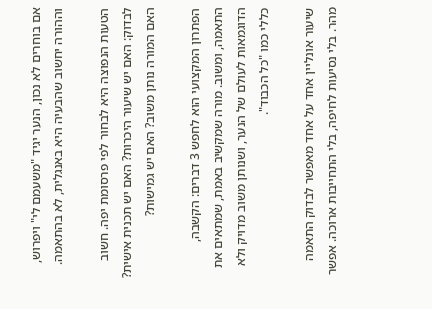אם בוחרים לא נכון, הנער יגיד "משעמם לי" ויפרוש, וההורה יחשוב שהבעיה היא באנגלית, לא בהתאמה.

הטעות הנפוצה היא לבחור לפי פרסומת יפה. חשוב לבדוק: האם יש שיעור היכרות? האם יש תכנית אישית? האם המורה נותן משוב? האם יש גמישות?

הפתרון המקצועי הוא לחפש 3 דברים: הקשבה, התאמה, ומשוב. מורה שמקשיב באמת, שמתאים את הדוגמאות לעולם של הנער, ושנותן משוב מדויק ולא כללי כמו "כל הכבוד".

שיעור אונליין אחד על אחד מאפשר לבדוק התאמה מהר. בלי נסיעות לחיפה, בלי התחייבות ארוכה. אפשר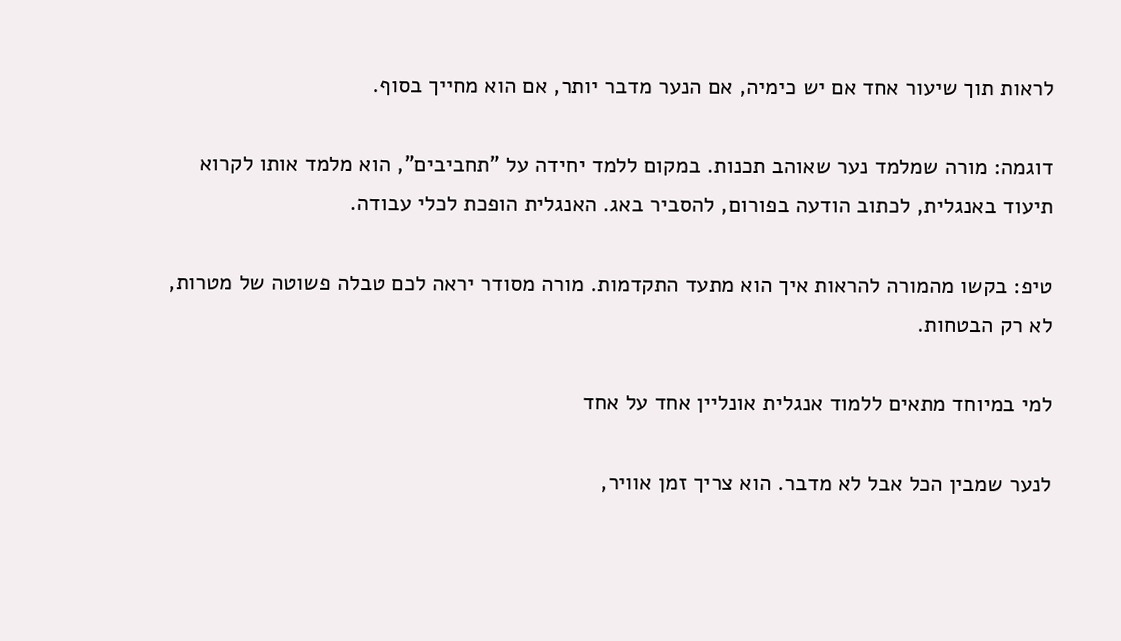לראות תוך שיעור אחד אם יש כימיה, אם הנער מדבר יותר, אם הוא מחייך בסוף.

דוגמה: מורה שמלמד נער שאוהב תכנות. במקום ללמד יחידה על "תחביבים", הוא מלמד אותו לקרוא תיעוד באנגלית, לכתוב הודעה בפורום, להסביר באג. האנגלית הופכת לכלי עבודה.

טיפ: בקשו מהמורה להראות איך הוא מתעד התקדמות. מורה מסודר יראה לכם טבלה פשוטה של מטרות, לא רק הבטחות.

למי במיוחד מתאים ללמוד אנגלית אונליין אחד על אחד

לנער שמבין הכל אבל לא מדבר. הוא צריך זמן אוויר,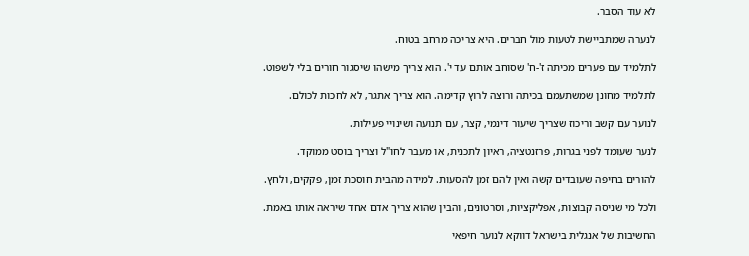לא עוד הסבר.

לנערה שמתביישת לטעות מול חברים. היא צריכה מרחב בטוח.

לתלמיד עם פערים מכיתה ז'-ח' שסוחב אותם עד י'. הוא צריך מישהו שיסגור חורים בלי לשפוט.

לתלמיד מחונן שמשתעמם בכיתה ורוצה לרוץ קדימה. הוא צריך אתגר, לא לחכות לכולם.

לנוער עם קשב וריכוז שצריך שיעור דינמי, קצר, עם תנועה ושינויי פעילות.

לנער שעומד לפני בגרות, פרזנטציה, ראיון לתכנית, או מעבר לחו"ל וצריך בוסט ממוקד.

להורים בחיפה שעובדים קשה ואין להם זמן להסעות. למידה מהבית חוסכת זמן, פקקים, ולחץ.

ולכל מי שניסה קבוצות, אפליקציות, וסרטונים, והבין שהוא צריך אדם אחד שיראה אותו באמת.

החשיבות של אנגלית בישראל דווקא לנוער חיפאי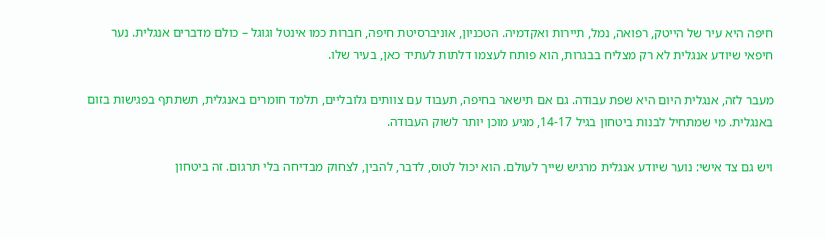חיפה היא עיר של הייטק, רפואה, נמל, תיירות ואקדמיה. הטכניון, אוניברסיטת חיפה, חברות כמו אינטל וגוגל – כולם מדברים אנגלית. נער חיפאי שיודע אנגלית לא רק מצליח בבגרות, הוא פותח לעצמו דלתות לעתיד כאן, בעיר שלו.

מעבר לזה, אנגלית היום היא שפת עבודה. גם אם תישאר בחיפה, תעבוד עם צוותים גלובליים, תלמד חומרים באנגלית, תשתתף בפגישות בזום באנגלית. מי שמתחיל לבנות ביטחון בגיל 14-17, מגיע מוכן יותר לשוק העבודה.

ויש גם צד אישי: נוער שיודע אנגלית מרגיש שייך לעולם. הוא יכול לטוס, לדבר, להבין, לצחוק מבדיחה בלי תרגום. זה ביטחון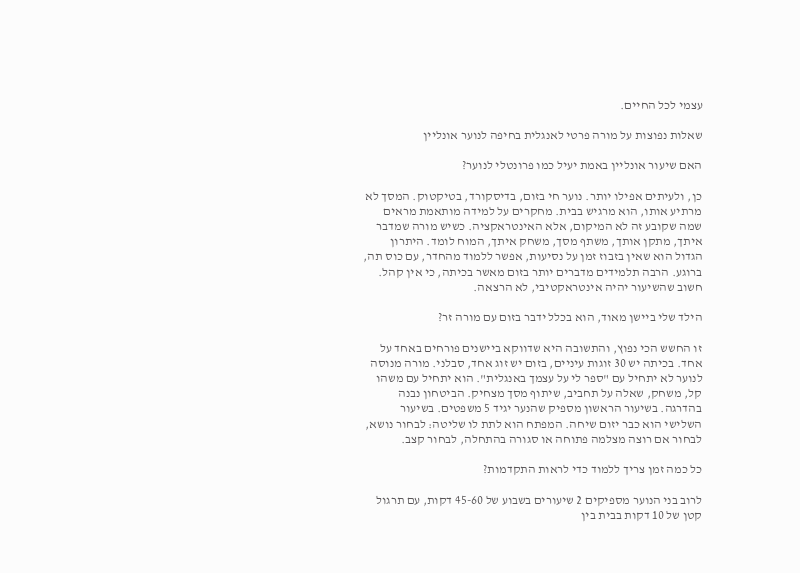עצמי לכל החיים.

שאלות נפוצות על מורה פרטי לאנגלית בחיפה לנוער אונליין

האם שיעור אונליין באמת יעיל כמו פרונטלי לנוער?

כן, ולעיתים אפילו יותר. נוער חי בזום, בדיסקורד, בטיקטוק. המסך לא מרתיע אותו, הוא מרגיש בבית. מחקרים על למידה מותאמת מראים שמה שקובע זה לא המיקום, אלא האינטראקציה. כשיש מורה שמדבר איתך, מתקן אותך, משתף מסך, משחק איתך, המוח לומד. היתרון הגדול הוא שאין בזבוז זמן על נסיעות, אפשר ללמוד מהחדר, עם כוס תה, ברוגע. הרבה תלמידים מדברים יותר בזום מאשר בכיתה, כי אין קהל. חשוב שהשיעור יהיה אינטראקטיבי, לא הרצאה.

הילד שלי ביישן מאוד, הוא בכלל ידבר בזום עם מורה זר?

זו החשש הכי נפוץ, והתשובה היא שדווקא ביישנים פורחים באחד על אחד. בכיתה יש 30 זוגות עיניים, בזום יש זוג אחד, סבלני. מורה מנוסה לנוער לא יתחיל עם "ספר לי על עצמך באנגלית". הוא יתחיל עם משהו קל, משחק, שאלה על תחביב, שיתוף מסך מצחיק. הביטחון נבנה בהדרגה. בשיעור הראשון מספיק שהנער יגיד 5 משפטים. בשיעור השלישי הוא כבר יזום שיחה. המפתח הוא לתת לו שליטה: לבחור נושא, לבחור אם רוצה מצלמה פתוחה או סגורה בהתחלה, לבחור קצב.

כל כמה זמן צריך ללמוד כדי לראות התקדמות?

לרוב בני הנוער מספיקים 2 שיעורים בשבוע של 45-60 דקות, עם תרגול קטן של 10 דקות בבית בין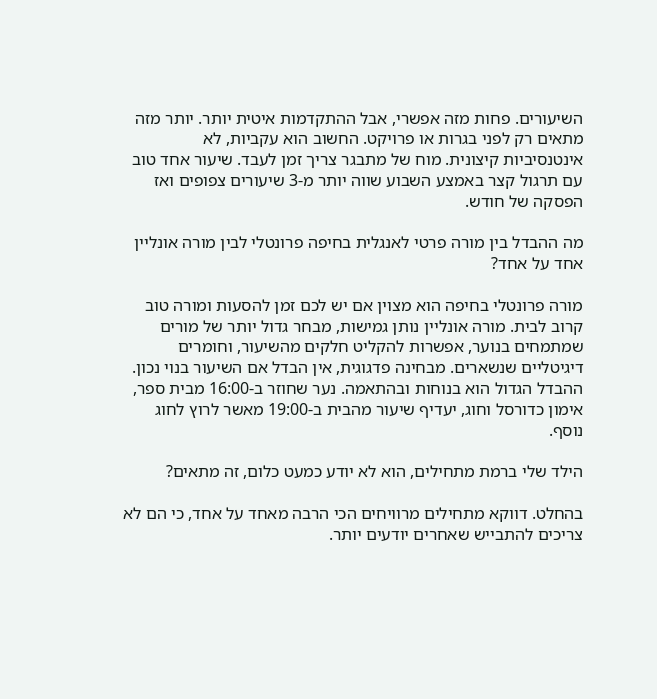השיעורים. פחות מזה אפשרי, אבל ההתקדמות איטית יותר. יותר מזה מתאים רק לפני בגרות או פרויקט. החשוב הוא עקביות, לא אינטנסיביות קיצונית. מוח של מתבגר צריך זמן לעבד. שיעור אחד טוב עם תרגול קצר באמצע השבוע שווה יותר מ-3 שיעורים צפופים ואז הפסקה של חודש.

מה ההבדל בין מורה פרטי לאנגלית בחיפה פרונטלי לבין מורה אונליין אחד על אחד?

מורה פרונטלי בחיפה הוא מצוין אם יש לכם זמן להסעות ומורה טוב קרוב לבית. מורה אונליין נותן גמישות, מבחר גדול יותר של מורים שמתמחים בנוער, אפשרות להקליט חלקים מהשיעור, וחומרים דיגיטליים שנשארים. מבחינה פדגוגית, אין הבדל אם השיעור בנוי נכון. ההבדל הגדול הוא בנוחות ובהתאמה. נער שחוזר ב-16:00 מבית ספר, אימון כדורסל וחוג, יעדיף שיעור מהבית ב-19:00 מאשר לרוץ לחוג נוסף.

הילד שלי ברמת מתחילים, הוא לא יודע כמעט כלום, זה מתאים?

בהחלט. דווקא מתחילים מרוויחים הכי הרבה מאחד על אחד, כי הם לא צריכים להתבייש שאחרים יודעים יותר.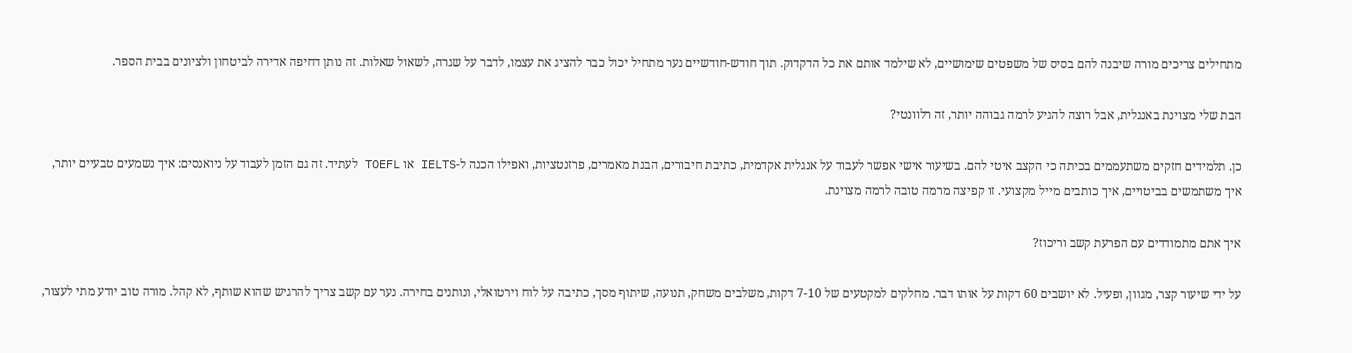מתחילים צריכים מורה שיבנה להם בסיס של משפטים שימושיים, לא שילמד אותם את כל הדקדוק. תוך חודש-חודשיים נער מתחיל יכול כבר להציג את עצמו, לדבר על שגרה, לשאול שאלות. זה נותן דחיפה אדירה לביטחון ולציונים בבית הספר.

הבת שלי מצוינת באנגלית, אבל רוצה להגיע לרמה גבוהה יותר, זה רלוונטי?

כן. תלמידים חזקים משתעממים בכיתה כי הקצב איטי להם. בשיעור אישי אפשר לעבוד על אנגלית אקדמית, כתיבת חיבורים, הבנת מאמרים, פרזנטציות, ואפילו הכנה ל-IELTS או TOEFL לעתיד. זה גם הזמן לעבוד על ניואנסים: איך נשמעים טבעיים יותר, איך משתמשים בביטויים, איך כותבים מייל מקצועי. זו קפיצה מרמה טובה לרמה מצוינת.

איך אתם מתמודדים עם הפרעת קשב וריכוז?

על ידי שיעור קצר, מגוון, ופעיל. לא יושבים 60 דקות על אותו דבר. מחלקים למקטעים של 7-10 דקות, משלבים משחק, תנועה, שיתוף מסך, כתיבה על לוח וירטואלי, ונותנים בחירה. נער עם קשב צריך להרגיש שהוא שותף, לא קהל. מורה טוב יודע מתי לעצור,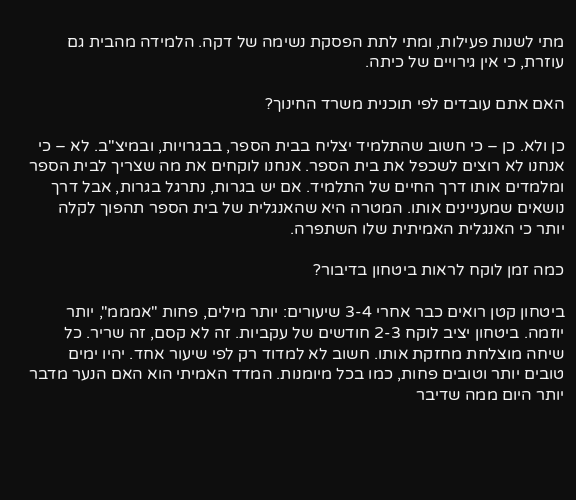מתי לשנות פעילות, ומתי לתת הפסקת נשימה של דקה. הלמידה מהבית גם עוזרת, כי אין גירויים של כיתה.

האם אתם עובדים לפי תוכנית משרד החינוך?

כן ולא. כן – כי חשוב שהתלמיד יצליח בבית הספר, בבגרויות, ובמיצ"ב. לא – כי אנחנו לא רוצים לשכפל את בית הספר. אנחנו לוקחים את מה שצריך לבית הספר ומלמדים אותו דרך החיים של התלמיד. אם יש בגרות, נתרגל בגרות, אבל דרך נושאים שמעניינים אותו. המטרה היא שהאנגלית של בית הספר תהפוך לקלה יותר כי האנגלית האמיתית שלו השתפרה.

כמה זמן לוקח לראות ביטחון בדיבור?

ביטחון קטן רואים כבר אחרי 3-4 שיעורים: יותר מילים, פחות "אמממ", יותר יוזמה. ביטחון יציב לוקח 2-3 חודשים של עקביות. זה לא קסם, זה שריר. כל שיחה מוצלחת מחזקת אותו. חשוב לא למדוד רק לפי שיעור אחד. יהיו ימים טובים יותר וטובים פחות, כמו בכל מיומנות. המדד האמיתי הוא האם הנער מדבר יותר היום ממה שדיבר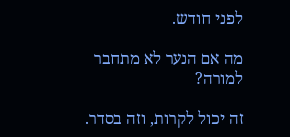לפני חודש.

מה אם הנער לא מתחבר למורה?

זה יכול לקרות, וזה בסדר.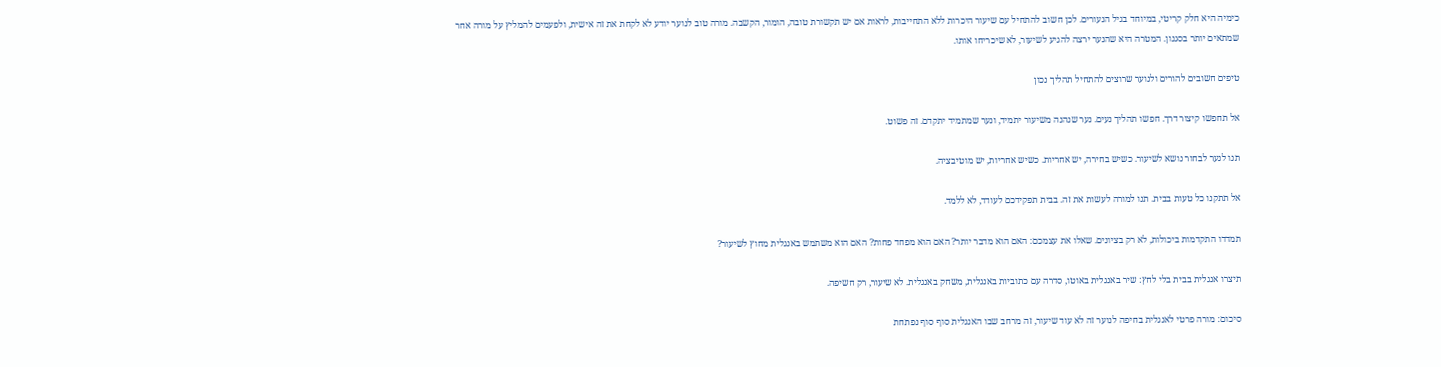כימיה היא חלק קריטי, במיוחד בגיל הנעורים. לכן חשוב להתחיל עם שיעור היכרות ללא התחייבות, לראות אם יש תקשורת טובה, הומור, הקשבה. מורה טוב לנוער יודע לא לקחת את זה אישית, ולפעמים להמליץ על מורה אחר שמתאים יותר בסגנון. המטרה היא שהנער ירצה להגיע לשיעור, לא שיכריחו אותו.

טיפים חשובים להורים ולנוער שרוצים להתחיל תהליך נכון

אל תחפשו קיצור דרך. חפשו תהליך נעים. נער שנהנה משיעור יתמיד, ונער שמתמיד יתקדם. זה פשוט.

תנו לנער לבחור נושא לשיעור. כשיש בחירה, יש אחריות. כשיש אחריות, יש מוטיבציה.

אל תתקנו כל טעות בבית. תנו למורה לעשות את זה. בבית תפקידכם לעודד, לא ללמד.

תמדדו התקדמות ביכולות, לא רק בציונים. שאלו את עצמכם: האם הוא מדבר יותר? האם הוא מפחד פחות? האם הוא משתמש באנגלית מחוץ לשיעור?

תיצרו אנגלית בבית בלי לחץ: שיר באנגלית באוטו, סדרה עם כתוביות באנגלית, משחק באנגלית. לא שיעור, רק חשיפה.

סיכום: מורה פרטי לאנגלית בחיפה לנוער זה לא עוד שיעור, זה מרחב שבו האנגלית סוף סוף נפתחת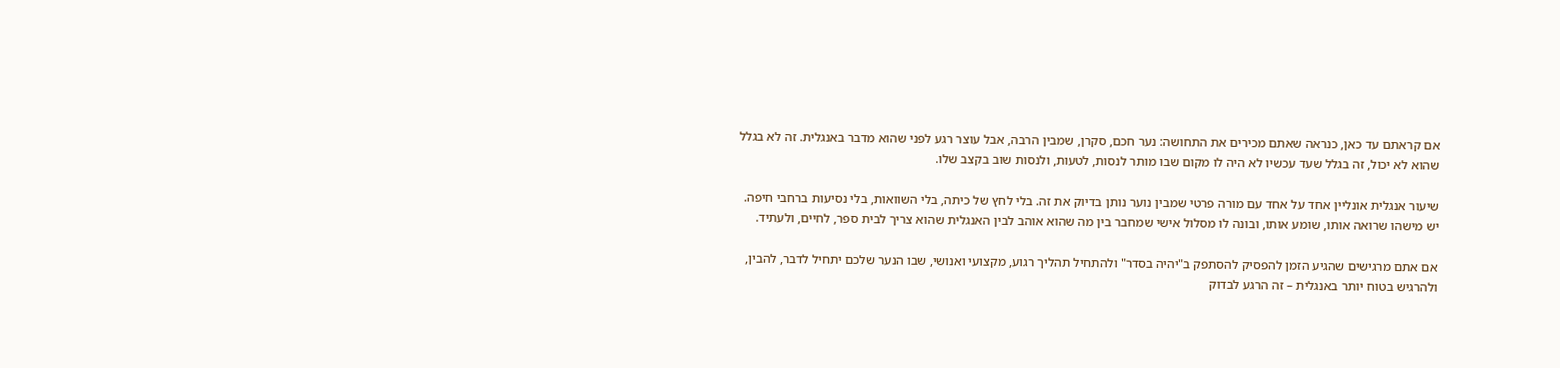אם קראתם עד כאן, כנראה שאתם מכירים את התחושה: נער חכם, סקרן, שמבין הרבה, אבל עוצר רגע לפני שהוא מדבר באנגלית. זה לא בגלל שהוא לא יכול, זה בגלל שעד עכשיו לא היה לו מקום שבו מותר לנסות, לטעות, ולנסות שוב בקצב שלו.

שיעור אנגלית אונליין אחד על אחד עם מורה פרטי שמבין נוער נותן בדיוק את זה. בלי לחץ של כיתה, בלי השוואות, בלי נסיעות ברחבי חיפה. יש מישהו שרואה אותו, שומע אותו, ובונה לו מסלול אישי שמחבר בין מה שהוא אוהב לבין האנגלית שהוא צריך לבית ספר, לחיים, ולעתיד.

אם אתם מרגישים שהגיע הזמן להפסיק להסתפק ב"יהיה בסדר" ולהתחיל תהליך רגוע, מקצועי ואנושי, שבו הנער שלכם יתחיל לדבר, להבין, ולהרגיש בטוח יותר באנגלית – זה הרגע לבדוק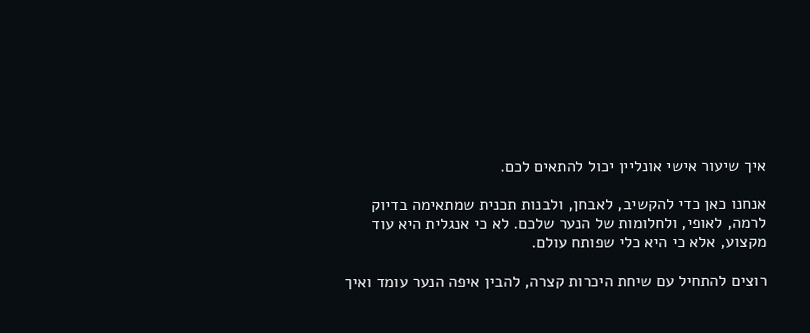איך שיעור אישי אונליין יכול להתאים לכם.

אנחנו כאן כדי להקשיב, לאבחן, ולבנות תכנית שמתאימה בדיוק לרמה, לאופי, ולחלומות של הנער שלכם. לא כי אנגלית היא עוד מקצוע, אלא כי היא כלי שפותח עולם.

רוצים להתחיל עם שיחת היכרות קצרה, להבין איפה הנער עומד ואיך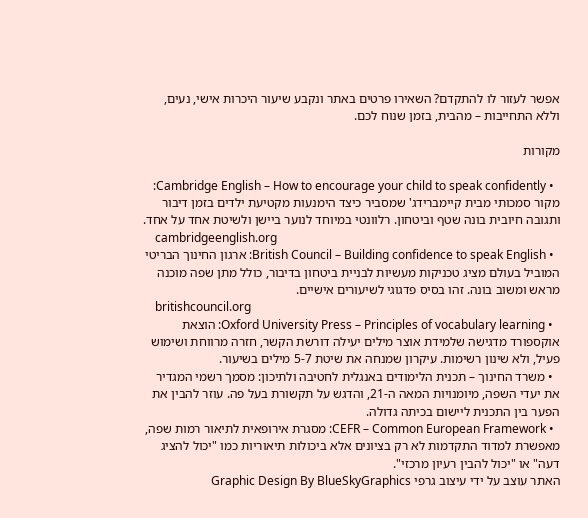אפשר לעזור לו להתקדם? השאירו פרטים באתר ונקבע שיעור היכרות אישי, נעים, וללא התחייבות – מהבית, בזמן שנוח לכם.

מקורות

  • Cambridge English – How to encourage your child to speak confidently: מקור סמכותי מבית קיימברידג' שמסביר כיצד הימנעות מקטיעת ילדים בזמן דיבור ותגובה חיובית בונה שטף וביטחון. רלוונטי במיוחד לנוער ביישן ולשיטת אחד על אחד.
    cambridgeenglish.org
  • British Council – Building confidence to speak English: ארגון החינוך הבריטי המוביל בעולם מציג טכניקות מעשיות לבניית ביטחון בדיבור, כולל מתן שפה מוכנה מראש ומשוב בונה. זהו בסיס פדגוגי לשיעורים אישיים.
    britishcouncil.org
  • Oxford University Press – Principles of vocabulary learning: הוצאת אוקספורד מדגישה שלמידת אוצר מילים יעילה דורשת הקשר, חזרה מרווחת ושימוש פעיל, ולא שינון רשימות. עיקרון שמנחה את שיטת 5-7 מילים בשיעור.
  • משרד החינוך – תכנית הלימודים באנגלית לחטיבה ולתיכון: מסמך רשמי המגדיר את יעדי השפה, מיומנויות המאה ה-21, והדגש על תקשורת בעל פה. עוזר להבין את הפער בין התכנית ליישום בכיתה גדולה.
  • CEFR – Common European Framework: מסגרת אירופאית לתיאור רמות שפה, מאפשרת למדוד התקדמות לא רק בציונים אלא ביכולות תיאוריות כמו "יכול להציג דעה" או "יכול להבין רעיון מרכזי".
האתר עוצב על ידי עיצוב גרפי Graphic Design By BlueSkyGraphics